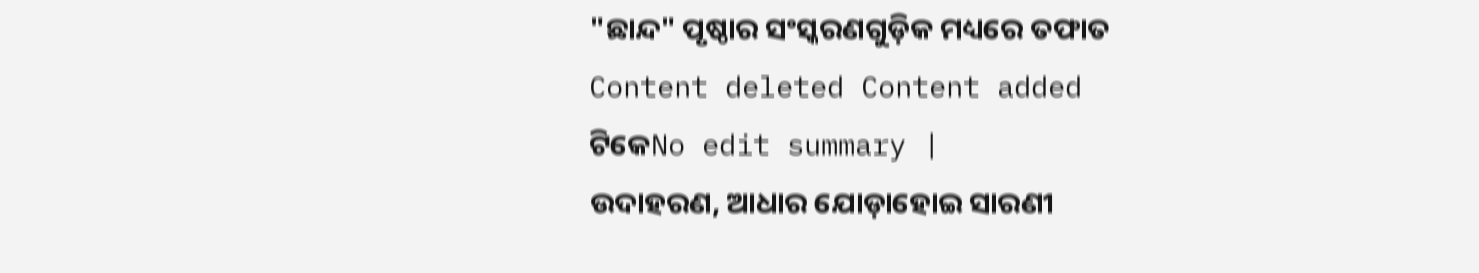"ଛାନ୍ଦ" ପୃଷ୍ଠାର ସଂସ୍କରଣଗୁଡ଼ିକ ମଧ୍ୟରେ ତଫାତ
Content deleted Content added
ଟିକେNo edit summary |
ଉଦାହରଣ, ଆଧାର ଯୋଡ଼ାହୋଇ ସାରଣୀ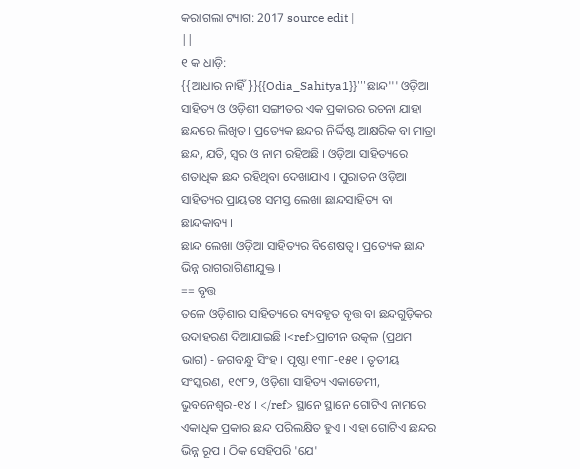କରାଗଲା ଟ୍ୟାଗ: 2017 source edit |
||
୧ କ ଧାଡ଼ି:
{{ଆଧାର ନାହିଁ}}{{Odia_Sahitya1}}'''ଛାନ୍ଦ''' ଓଡ଼ିଆ ସାହିତ୍ୟ ଓ ଓଡ଼ିଶୀ ସଙ୍ଗୀତର ଏକ ପ୍ରକାରର ରଚନା ଯାହା ଛନ୍ଦରେ ଲିଖିତ । ପ୍ରତ୍ୟେକ ଛନ୍ଦର ନିର୍ଦ୍ଦିଷ୍ଟ ଆକ୍ଷରିକ ବା ମାତ୍ରା ଛନ୍ଦ, ଯତି, ସ୍ୱର ଓ ନାମ ରହିଅଛି । ଓଡ଼ିଆ ସାହିତ୍ୟରେ ଶତାଧିକ ଛନ୍ଦ ରହିଥିବା ଦେଖାଯାଏ । ପୁରାତନ ଓଡ଼ିଆ ସାହିତ୍ୟର ପ୍ରାୟତଃ ସମସ୍ତ ଲେଖା ଛାନ୍ଦସାହିତ୍ୟ ବା ଛାନ୍ଦକାବ୍ୟ ।
ଛାନ୍ଦ ଲେଖା ଓଡ଼ିଆ ସାହିତ୍ୟର ବିଶେଷତ୍ୱ । ପ୍ରତ୍ୟେକ ଛାନ୍ଦ ଭିନ୍ନ ରାଗରାଗିଣୀଯୁକ୍ତ ।
== ବୃତ୍ତ
ତଳେ ଓଡ଼ିଶାର ସାହିତ୍ୟରେ ବ୍ୟବହୃତ ବୃତ୍ତ ବା ଛନ୍ଦଗୁଡ଼ିକର ଉଦାହରଣ ଦିଆଯାଇଛି ।<ref>ପ୍ରାଚୀନ ଉତ୍କଳ (ପ୍ରଥମ ଭାଗ) - ଜଗବନ୍ଧୁ ସିଂହ । ପୃଷ୍ଠା ୧୩୮-୧୫୧ । ତୃତୀୟ ସଂସ୍କରଣ, ୧୯୮୨, ଓଡ଼ିଶା ସାହିତ୍ୟ ଏକାଡେମୀ, ଭୁବନେଶ୍ୱର-୧୪ । </ref> ସ୍ଥାନେ ସ୍ଥାନେ ଗୋଟିଏ ନାମରେ ଏକାଧିକ ପ୍ରକାର ଛନ୍ଦ ପରିଲକ୍ଷିତ ହୁଏ । ଏହା ଗୋଟିଏ ଛନ୍ଦର ଭିନ୍ନ ରୂପ । ଠିକ ସେହିପରି 'ଯେ'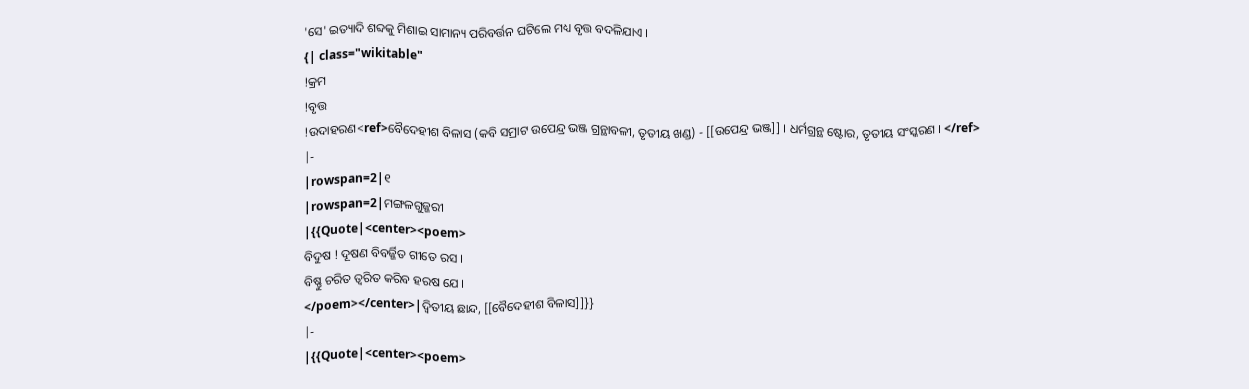'ସେ' ଇତ୍ୟାଦି ଶବ୍ଦକୁ ମିଶାଇ ସାମାନ୍ୟ ପରିବର୍ତ୍ତନ ଘଟିଲେ ମଧ୍ୟ ବୃତ୍ତ ବଦଳିଯାଏ ।
{| class="wikitable"
!କ୍ରମ
!ବୃତ୍ତ
!ଉଦାହରଣ<ref>ବୈଦେହୀଶ ବିଳାସ (କବି ସମ୍ରାଟ ଉପେନ୍ଦ୍ର ଭଞ୍ଜ ଗ୍ରନ୍ଥାବଳୀ, ତୃତୀୟ ଖଣ୍ଡ) - [[ଉପେନ୍ଦ୍ର ଭଞ୍ଜ]] । ଧର୍ମଗ୍ରନ୍ଥ ଷ୍ଟୋର, ତୃତୀୟ ସଂସ୍କରଣ । </ref>
|-
|rowspan=2|୧
|rowspan=2|ମଙ୍ଗଳଗୁଜ୍ଜରୀ
|{{Quote|<center><poem>
ବିଦୁଷ ! ଦୂଷଣ ବିବର୍ଜ୍ଜିତ ଗୀତେ ରସ ।
ବିଷ୍ଣୁ ଚରିତ ତ୍ୱରିତ କରିବ ହରଷ ଯେ ।
</poem></center>|ଦ୍ୱିତୀୟ ଛାନ୍ଦ, [[ବୈଦେହୀଶ ବିଳାସ]]}}
|-
|{{Quote|<center><poem>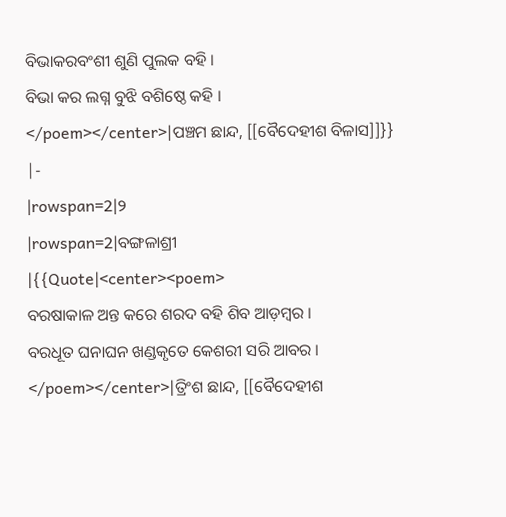ବିଭାକରବଂଶୀ ଶୁଣି ପୁଲକ ବହି ।
ବିଭା କର ଲଗ୍ନ ବୁଝି ବଶିଷ୍ଠେ କହି ।
</poem></center>|ପଞ୍ଚମ ଛାନ୍ଦ, [[ବୈଦେହୀଶ ବିଳାସ]]}}
|-
|rowspan=2|୨
|rowspan=2|ବଙ୍ଗଳାଶ୍ରୀ
|{{Quote|<center><poem>
ବରଷାକାଳ ଅନ୍ତ କରେ ଶରଦ ବହି ଶିବ ଆଡ଼ମ୍ବର ।
ବରଧୂତ ଘନାଘନ ଖଣ୍ଡକୃତେ କେଶରୀ ସରି ଆବର ।
</poem></center>|ତ୍ରିଂଶ ଛାନ୍ଦ, [[ବୈଦେହୀଶ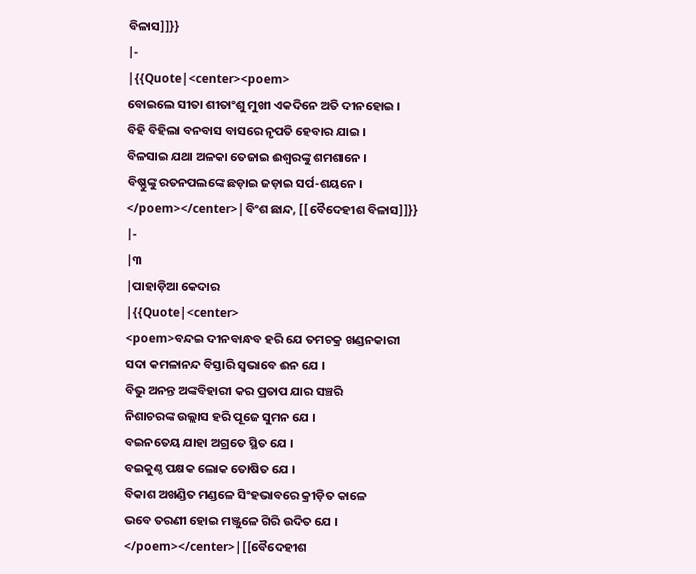ବିଳାସ]]}}
|-
|{{Quote|<center><poem>
ବୋଇଲେ ସୀତା ଶୀତାଂଶୁ ମୁଖୀ ଏକଦିନେ ଅତି ଦୀନହୋଇ ।
ବିହି ବିହିଲା ବନବାସ ବାସରେ ନୃପତି ହେବାର ଯାଇ ।
ବିଳସାଇ ଯଥା ଅଳକା ତେଜାଇ ଈଶ୍ୱରଙ୍କୁ ଶମଶାନେ ।
ବିଷ୍ଣୁଙ୍କୁ ରତନପଲଙ୍କେ ଛଡ଼ାଇ ଜଡ଼ାଇ ସର୍ପ-ଶୟନେ ।
</poem></center>|ବିଂଶ ଛାନ୍ଦ, [[ବୈଦେହୀଶ ବିଳାସ]]}}
|-
|୩
|ପାହାଡ଼ିଆ କେଦାର
|{{Quote|<center>
<poem>ବନ୍ଦଇ ଦୀନବାନ୍ଧବ ହରି ଯେ ତମଚକ୍ର ଖଣ୍ଡନକାରୀ
ସଦା କମଳାନନ୍ଦ ବିସ୍ତାରି ସ୍ୱଭାବେ ଈନ ଯେ ।
ବିଭୁ ଅନନ୍ତ ଅଙ୍କବିହାରୀ କର ପ୍ରତାପ ଯାର ସଞ୍ଚରି
ନିଶାଚରଙ୍କ ଉଲ୍ଲାସ ହରି ପୂଜେ ସୁମନ ଯେ ।
ବଇନତେୟ ଯାହା ଅଗ୍ରତେ ସ୍ଥିତ ଯେ ।
ବଇକୁଣ୍ଠ ପକ୍ଷକ ଲୋକ ତୋଷିତ ଯେ ।
ବିକାଶ ଅଖଣ୍ଡିତ ମଣ୍ଡଳେ ସିଂହଭାବରେ କ୍ରୀଡ଼ିତ କାଳେ
ଭବେ ତରଣୀ ହୋଇ ମଞ୍ଜୁଳେ ଗିରି ଉଦିତ ଯେ ।
</poem></center>|[[ବୈଦେହୀଶ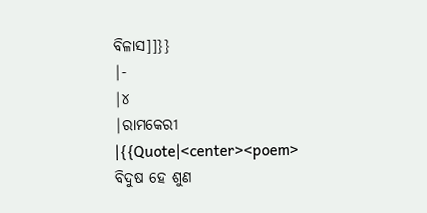ବିଳାସ]]}}
|-
|୪
|ରାମକେରୀ
|{{Quote|<center><poem>
ବିଦୁଷ ହେ ଶୁଣ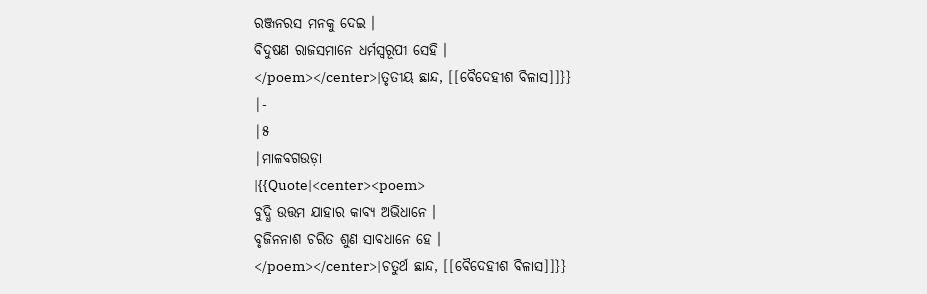ରଞ୍ଜନରସ ମନକୁ ଦେଇ ।
ବିଦୁଷଣ ରାଜସମାନେ ଧର୍ମସ୍ୱରୂପୀ ସେହି ।
</poem></center>|ତୃତୀୟ ଛାନ୍ଦ, [[ବୈଦେହୀଶ ବିଳାସ]]}}
|-
|୫
|ମାଳବଗଉଡ଼ା
|{{Quote|<center><poem>
ବୁଦ୍ଧି ଉତ୍ତମ ଯାହାର କାବ୍ୟ ଅଭିଧାନେ ।
ବୃଜିନନାଶ ଚରିତ ଶୁଣ ସାବଧାନେ ହେ ।
</poem></center>|ଚତୁର୍ଥ ଛାନ୍ଦ, [[ବୈଦେହୀଶ ବିଳାସ]]}}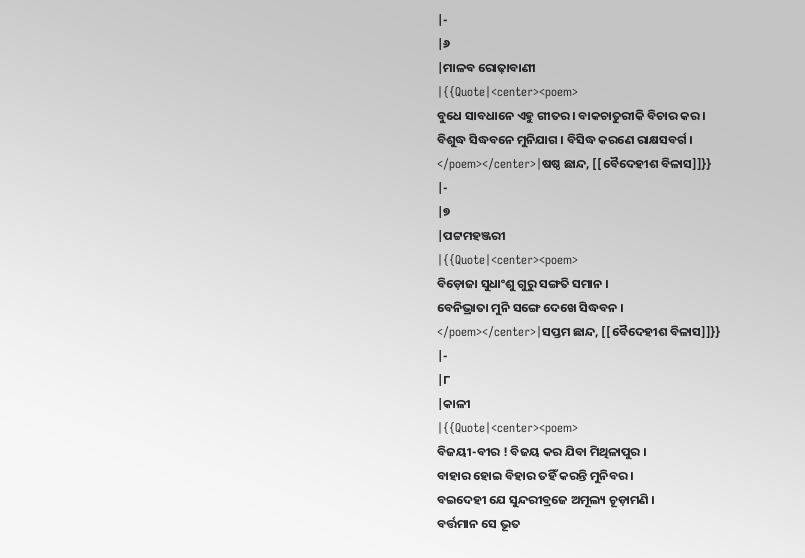|-
|୬
|ମାଳବ ରୋଢ଼ାବାଣୀ
|{{Quote|<center><poem>
ବୁଧେ ସାବଧାନେ ଏହୁ ଗୀତର । ବାକଚାତୁରୀକି ବିଚାର କର ।
ବିଶୁଦ୍ଧ ସିଦ୍ଧବନେ ମୁନିଯାଗ । ବିସିଦ୍ଧ କରଣେ ରାକ୍ଷସବର୍ଗ ।
</poem></center>|ଷଷ୍ଠ ଛାନ୍ଦ, [[ବୈଦେହୀଶ ବିଳାସ]]}}
|-
|୭
|ପଟ୍ଟମହଞ୍ଜରୀ
|{{Quote|<center><poem>
ବିଡ଼ୋଜା ସୁଧାଂଶୁ ଗୁରୁ ସଙ୍ଗତି ସମାନ ।
ବେନିଭ୍ରାତା ମୁନି ସଙ୍ଗେ ଦେଖେ ସିଦ୍ଧବନ ।
</poem></center>|ସପ୍ତମ ଛାନ୍ଦ, [[ବୈଦେହୀଶ ବିଳାସ]]}}
|-
|୮
|କାଳୀ
|{{Quote|<center><poem>
ବିଜୟୀ-ବୀର ! ବିଜୟ କର ଯିବା ମିଥିଳାପୁର ।
ବାହାର ହୋଇ ବିହାର ତହିଁ କରନ୍ତି ମୁନିବର ।
ବଇଦେହୀ ଯେ ସୁନ୍ଦରୀବ୍ରଜେ ଅମୂଲ୍ୟ ଚୂଡ଼ାମଣି ।
ବର୍ତ୍ତମାନ ସେ ଭୂତ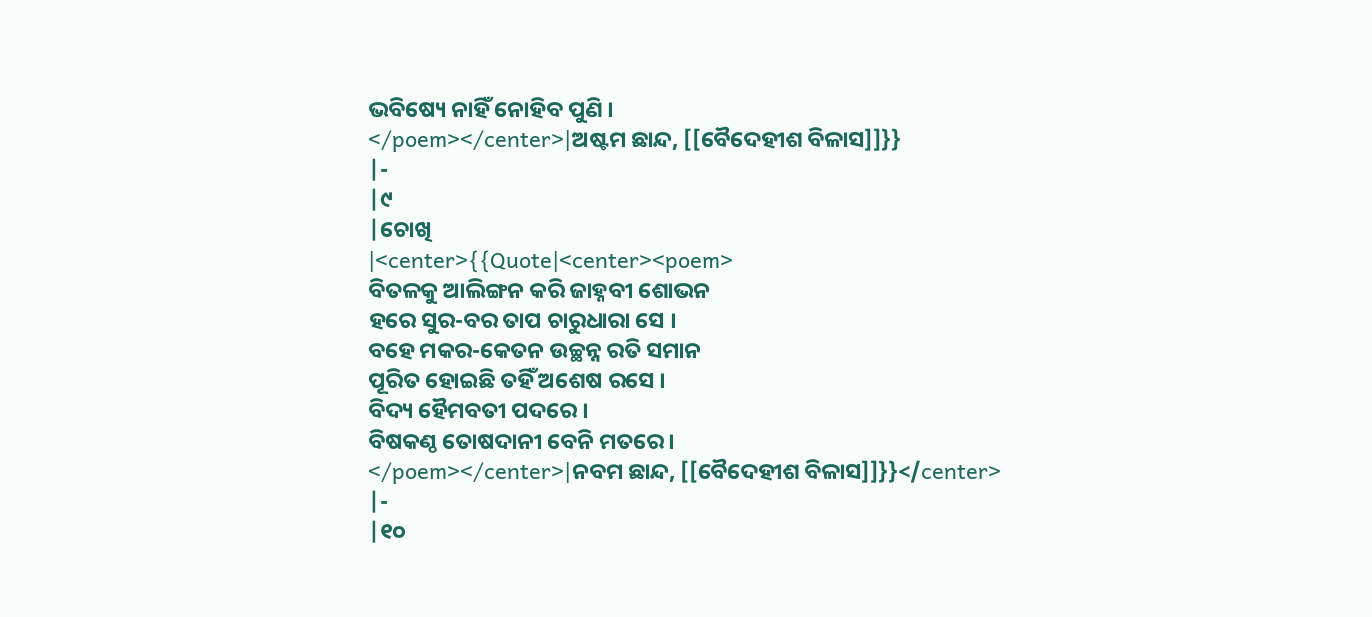ଭବିଷ୍ୟେ ନାହିଁ ନୋହିବ ପୁଣି ।
</poem></center>|ଅଷ୍ଟମ ଛାନ୍ଦ, [[ବୈଦେହୀଶ ବିଳାସ]]}}
|-
|୯
|ଚୋଖି
|<center>{{Quote|<center><poem>
ବିତଳକୁ ଆଲିଙ୍ଗନ କରି ଜାହ୍ନବୀ ଶୋଭନ
ହରେ ସୁର-ବର ତାପ ଚାରୁଧାରା ସେ ।
ବହେ ମକର-କେତନ ଉଚ୍ଛନ୍ନ ରତି ସମାନ
ପୂରିତ ହୋଇଛି ତହିଁ ଅଶେଷ ରସେ ।
ବିଦ୍ୟ ହୈମବତୀ ପଦରେ ।
ବିଷକଣ୍ଠ ତୋଷଦାନୀ ବେନି ମତରେ ।
</poem></center>|ନବମ ଛାନ୍ଦ, [[ବୈଦେହୀଶ ବିଳାସ]]}}</center>
|-
|୧୦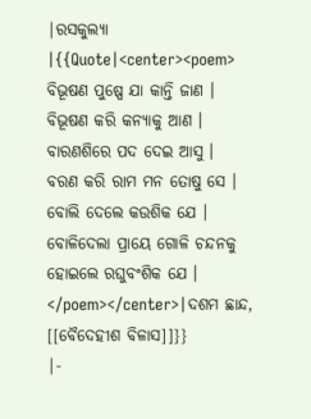|ରସକୁଲ୍ୟା
|{{Quote|<center><poem>
ବିଭୂଷଣ ପୁଷ୍ପେ ଯା କାନ୍ତି ଜାଣ ।
ବିଭୂଷଣ କରି କନ୍ୟାକୁ ଆଣ ।
ବାରଣଶିରେ ପଦ ଦେଇ ଆସୁ ।
ବରଣ କରି ରାମ ମନ ତୋଷୁ ସେ ।
ବୋଲି ଦେଲେ କଉଶିକ ଯେ ।
ବୋଳିଦେଲା ପ୍ରାୟେ ଗୋଳି ଚନ୍ଦନକୁ
ହୋଇଲେ ରଘୁବଂଶିକ ଯେ ।
</poem></center>|ଦଶମ ଛାନ୍ଦ, [[ବୈଦେହୀଶ ବିଳାସ]]}}
|-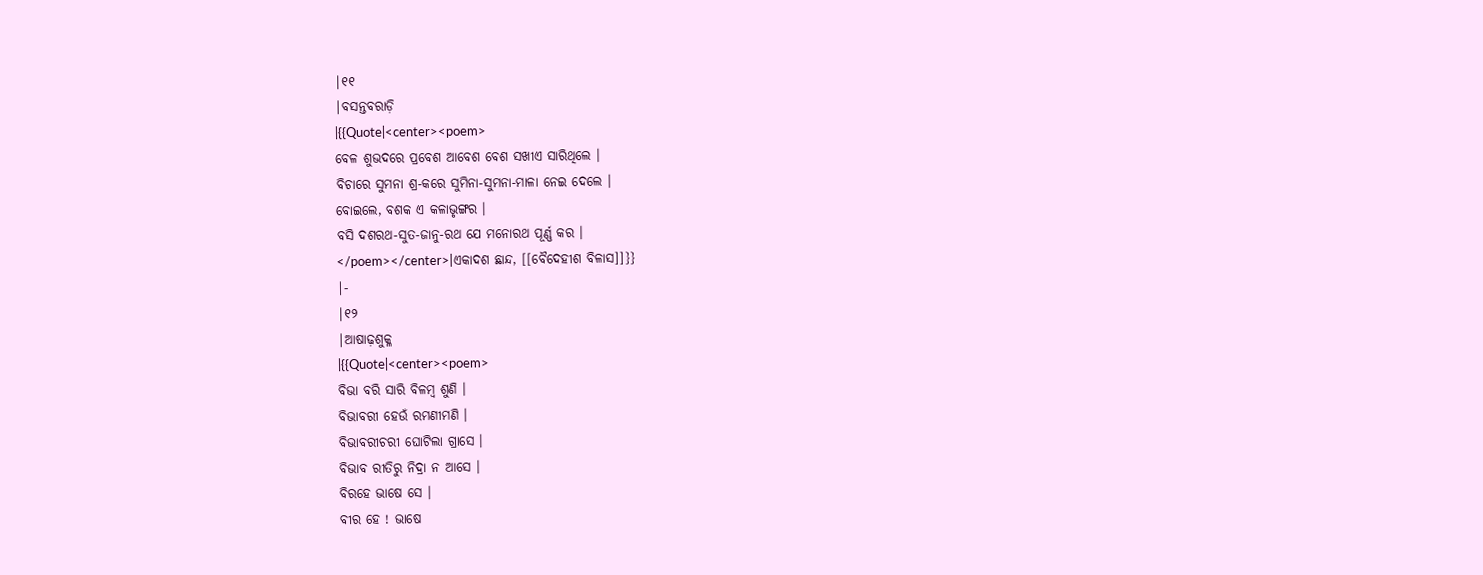|୧୧
|ବସନ୍ତବରାଡ଼ି
|{{Quote|<center><poem>
ବେଳ ଶୁଭଦରେ ପ୍ରବେଶ ଆବେଶ ବେଶ ସଖୀଏ ସାରିଥିଲେ ।
ବିଚାରେ ସୁମନା ଶ୍ର-କରେ ସୁମିନା-ସୁମନା-ମାଳା ନେଇ ଦେଲେ ।
ବୋଇଲେ, ବଶକ ଏ କଳାଭୃଙ୍ଗର ।
ବସି ଦଶରଥ-ସୁତ-ଜାନୁ-ରଥ ଯେ ମନୋରଥ ପୂର୍ଣ୍ଣ କର ।
</poem></center>|ଏକାଦଶ ଛାନ୍ଦ, [[ବୈଦେହୀଶ ବିଳାସ]]}}
|-
|୧୨
|ଆଷାଢ଼ଶୁକ୍ଳ
|{{Quote|<center><poem>
ବିଭା ବରି ସାରି ବିଳମ୍ବ ଶୁଣି ।
ବିଭାବରୀ ହେଉଁ ରମଣୀମଣି ।
ବିଭାବରୀଚରୀ ଘୋଟିଲା ଗ୍ରାସେ ।
ବିଭାବ ରୀତିରୁ ନିଦ୍ରା ନ ଆସେ ।
ବିରହେ ଭାଷେ ସେ ।
ବୀର ହେ ! ଭାଷେ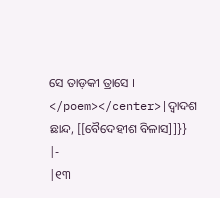ସେ ତାଡ଼କୀ ତ୍ରାସେ ।
</poem></center>|ଦ୍ୱାଦଶ ଛାନ୍ଦ, [[ବୈଦେହୀଶ ବିଳାସ]]}}
|-
|୧୩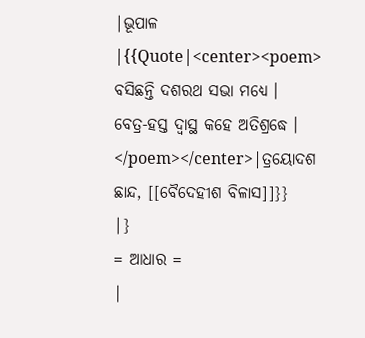|ଭୂପାଳ
|{{Quote|<center><poem>
ବସିଛନ୍ତି ଦଶରଥ ସଭା ମଧ୍ୟେ ।
ବେତ୍ର-ହସ୍ତ ଦ୍ୱାସ୍ଥ କହେ ଅତିଶ୍ରଦ୍ଧେ ।
</poem></center>|ତ୍ରୟୋଦଶ ଛାନ୍ଦ, [[ବୈଦେହୀଶ ବିଳାସ]]}}
|}
= ଆଧାର =
|